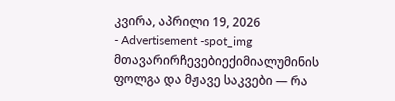კვირა, აპრილი 19, 2026
- Advertisement -spot_img
მთავარირჩევებიექიმიალუმინის ფოლგა და მჟავე საკვები — რა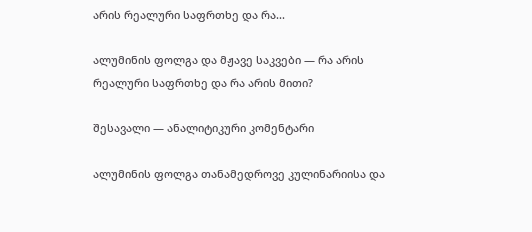არის რეალური საფრთხე და რა...

ალუმინის ფოლგა და მჟავე საკვები — რა არის რეალური საფრთხე და რა არის მითი?

შესავალი — ანალიტიკური კომენტარი

ალუმინის ფოლგა თანამედროვე კულინარიისა და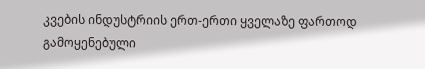კვების ინდუსტრიის ერთ-ერთი ყველაზე ფართოდ გამოყენებული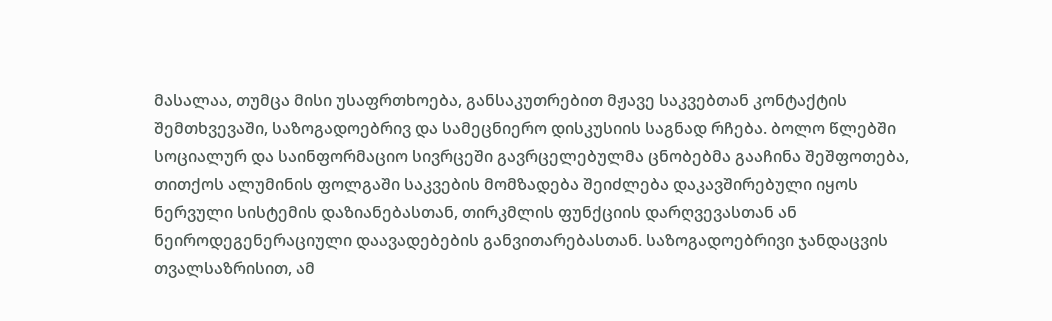მასალაა, თუმცა მისი უსაფრთხოება, განსაკუთრებით მჟავე საკვებთან კონტაქტის შემთხვევაში, საზოგადოებრივ და სამეცნიერო დისკუსიის საგნად რჩება. ბოლო წლებში სოციალურ და საინფორმაციო სივრცეში გავრცელებულმა ცნობებმა გააჩინა შეშფოთება, თითქოს ალუმინის ფოლგაში საკვების მომზადება შეიძლება დაკავშირებული იყოს ნერვული სისტემის დაზიანებასთან, თირკმლის ფუნქციის დარღვევასთან ან ნეიროდეგენერაციული დაავადებების განვითარებასთან. საზოგადოებრივი ჯანდაცვის თვალსაზრისით, ამ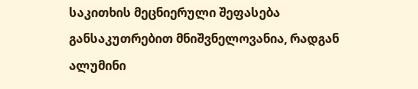საკითხის მეცნიერული შეფასება განსაკუთრებით მნიშვნელოვანია, რადგან ალუმინი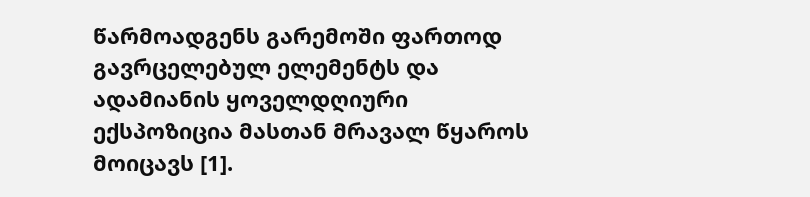წარმოადგენს გარემოში ფართოდ გავრცელებულ ელემენტს და ადამიანის ყოველდღიური ექსპოზიცია მასთან მრავალ წყაროს მოიცავს [1].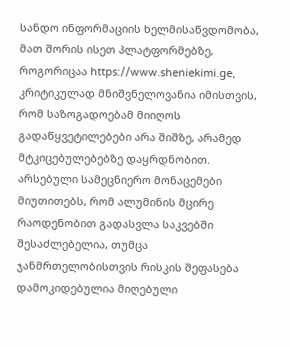სანდო ინფორმაციის ხელმისაწვდომობა, მათ შორის ისეთ პლატფორმებზე, როგორიცაა https://www.sheniekimi.ge, კრიტიკულად მნიშვნელოვანია იმისთვის, რომ საზოგადოებამ მიიღოს გადაწყვეტილებები არა შიშზე, არამედ მტკიცებულებებზე დაყრდნობით. არსებული სამეცნიერო მონაცემები მიუთითებს, რომ ალუმინის მცირე რაოდენობით გადასვლა საკვებში შესაძლებელია, თუმცა ჯანმრთელობისთვის რისკის შეფასება დამოკიდებულია მიღებული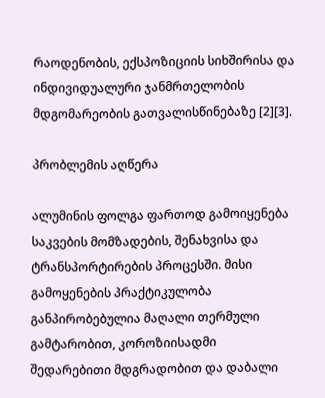რაოდენობის, ექსპოზიციის სიხშირისა და ინდივიდუალური ჯანმრთელობის მდგომარეობის გათვალისწინებაზე [2][3].

პრობლემის აღწერა

ალუმინის ფოლგა ფართოდ გამოიყენება საკვების მომზადების, შენახვისა და ტრანსპორტირების პროცესში. მისი გამოყენების პრაქტიკულობა განპირობებულია მაღალი თერმული გამტარობით, კოროზიისადმი შედარებითი მდგრადობით და დაბალი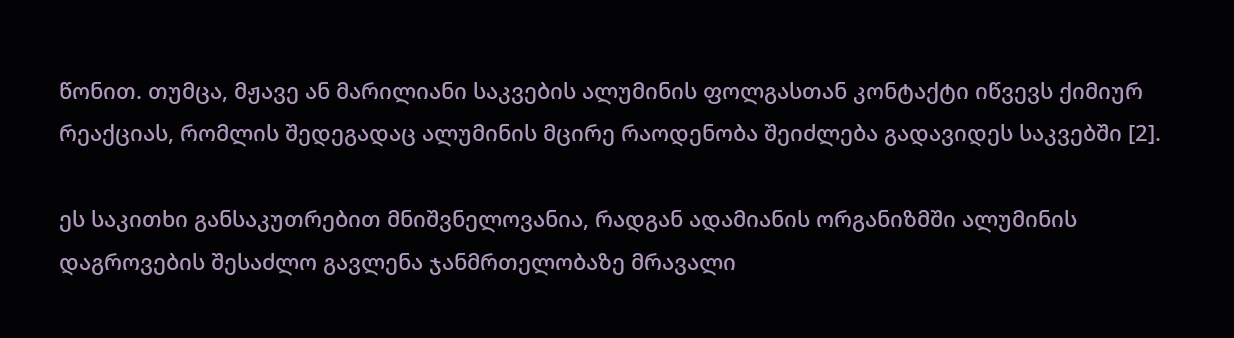წონით. თუმცა, მჟავე ან მარილიანი საკვების ალუმინის ფოლგასთან კონტაქტი იწვევს ქიმიურ რეაქციას, რომლის შედეგადაც ალუმინის მცირე რაოდენობა შეიძლება გადავიდეს საკვებში [2].

ეს საკითხი განსაკუთრებით მნიშვნელოვანია, რადგან ადამიანის ორგანიზმში ალუმინის დაგროვების შესაძლო გავლენა ჯანმრთელობაზე მრავალი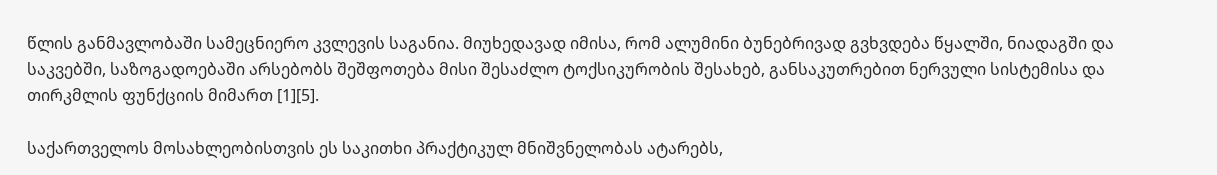წლის განმავლობაში სამეცნიერო კვლევის საგანია. მიუხედავად იმისა, რომ ალუმინი ბუნებრივად გვხვდება წყალში, ნიადაგში და საკვებში, საზოგადოებაში არსებობს შეშფოთება მისი შესაძლო ტოქსიკურობის შესახებ, განსაკუთრებით ნერვული სისტემისა და თირკმლის ფუნქციის მიმართ [1][5].

საქართველოს მოსახლეობისთვის ეს საკითხი პრაქტიკულ მნიშვნელობას ატარებს,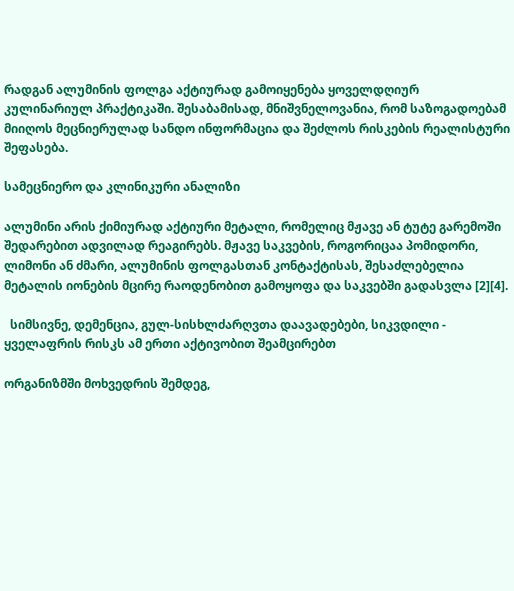რადგან ალუმინის ფოლგა აქტიურად გამოიყენება ყოველდღიურ კულინარიულ პრაქტიკაში. შესაბამისად, მნიშვნელოვანია, რომ საზოგადოებამ მიიღოს მეცნიერულად სანდო ინფორმაცია და შეძლოს რისკების რეალისტური შეფასება.

სამეცნიერო და კლინიკური ანალიზი

ალუმინი არის ქიმიურად აქტიური მეტალი, რომელიც მჟავე ან ტუტე გარემოში შედარებით ადვილად რეაგირებს. მჟავე საკვების, როგორიცაა პომიდორი, ლიმონი ან ძმარი, ალუმინის ფოლგასთან კონტაქტისას, შესაძლებელია მეტალის იონების მცირე რაოდენობით გამოყოფა და საკვებში გადასვლა [2][4].

  სიმსივნე, დემენცია, გულ-სისხლძარღვთა დაავადებები, სიკვდილი - ყველაფრის რისკს ამ ერთი აქტივობით შეამცირებთ

ორგანიზმში მოხვედრის შემდეგ,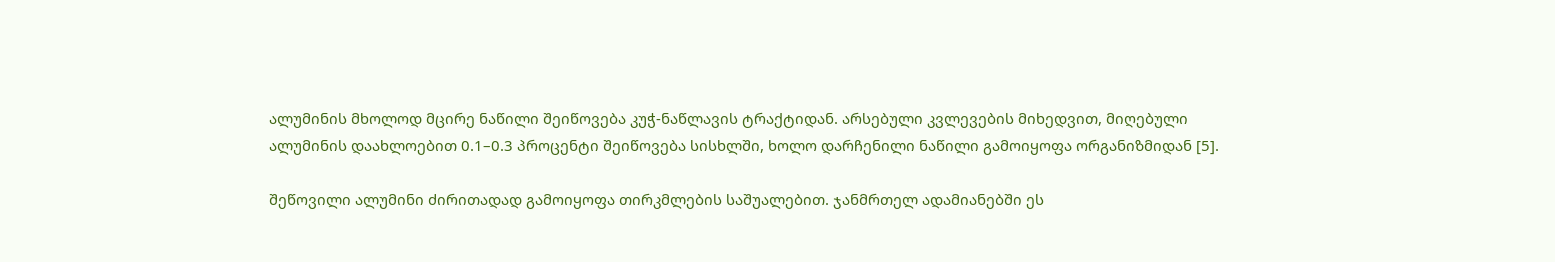ალუმინის მხოლოდ მცირე ნაწილი შეიწოვება კუჭ-ნაწლავის ტრაქტიდან. არსებული კვლევების მიხედვით, მიღებული ალუმინის დაახლოებით 0.1–0.3 პროცენტი შეიწოვება სისხლში, ხოლო დარჩენილი ნაწილი გამოიყოფა ორგანიზმიდან [5].

შეწოვილი ალუმინი ძირითადად გამოიყოფა თირკმლების საშუალებით. ჯანმრთელ ადამიანებში ეს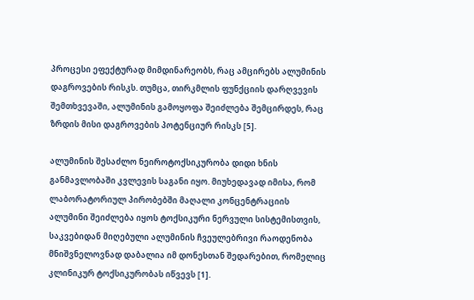პროცესი ეფექტურად მიმდინარეობს, რაც ამცირებს ალუმინის დაგროვების რისკს. თუმცა, თირკმლის ფუნქციის დარღვევის შემთხვევაში, ალუმინის გამოყოფა შეიძლება შემცირდეს, რაც ზრდის მისი დაგროვების პოტენციურ რისკს [5].

ალუმინის შესაძლო ნეიროტოქსიკურობა დიდი ხნის განმავლობაში კვლევის საგანი იყო. მიუხედავად იმისა, რომ ლაბორატორიულ პირობებში მაღალი კონცენტრაციის ალუმინი შეიძლება იყოს ტოქსიკური ნერვული სისტემისთვის, საკვებიდან მიღებული ალუმინის ჩვეულებრივი რაოდენობა მნიშვნელოვნად დაბალია იმ დონესთან შედარებით, რომელიც კლინიკურ ტოქსიკურობას იწვევს [1].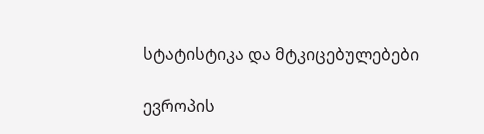სტატისტიკა და მტკიცებულებები

ევროპის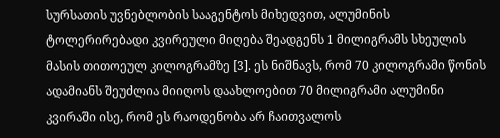სურსათის უვნებლობის სააგენტოს მიხედვით, ალუმინის ტოლერირებადი კვირეული მიღება შეადგენს 1 მილიგრამს სხეულის მასის თითოეულ კილოგრამზე [3]. ეს ნიშნავს, რომ 70 კილოგრამი წონის ადამიანს შეუძლია მიიღოს დაახლოებით 70 მილიგრამი ალუმინი კვირაში ისე, რომ ეს რაოდენობა არ ჩაითვალოს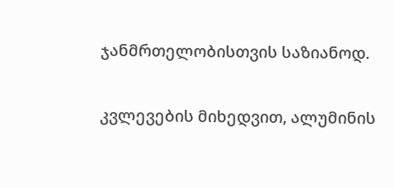ჯანმრთელობისთვის საზიანოდ.

კვლევების მიხედვით, ალუმინის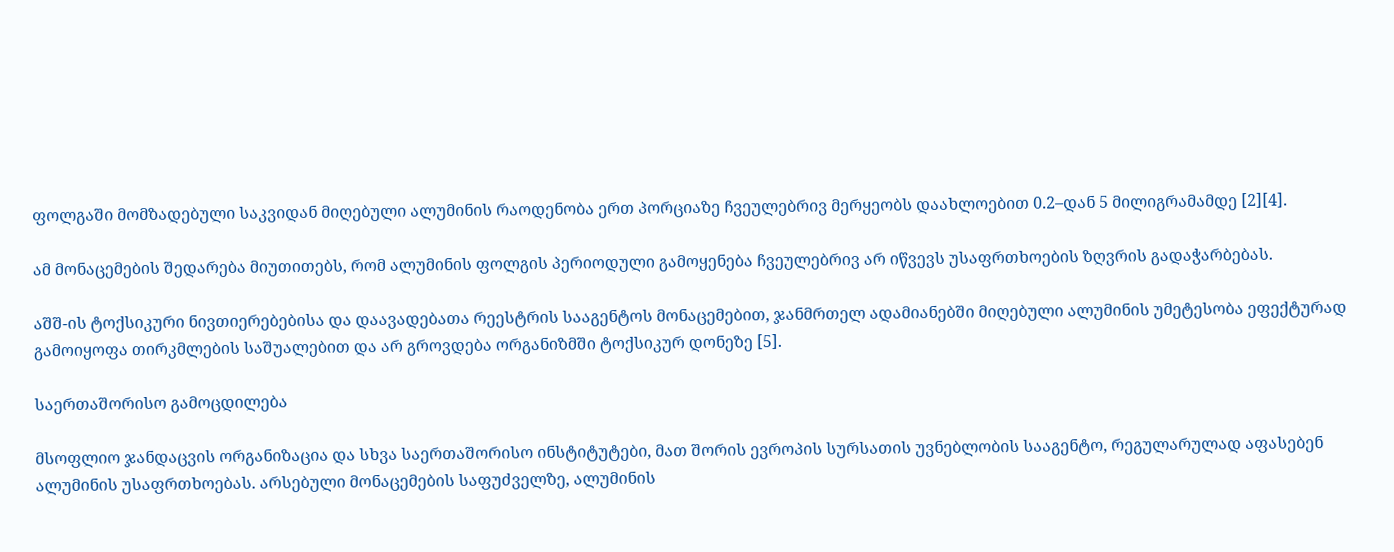ფოლგაში მომზადებული საკვიდან მიღებული ალუმინის რაოდენობა ერთ პორციაზე ჩვეულებრივ მერყეობს დაახლოებით 0.2–დან 5 მილიგრამამდე [2][4].

ამ მონაცემების შედარება მიუთითებს, რომ ალუმინის ფოლგის პერიოდული გამოყენება ჩვეულებრივ არ იწვევს უსაფრთხოების ზღვრის გადაჭარბებას.

აშშ-ის ტოქსიკური ნივთიერებებისა და დაავადებათა რეესტრის სააგენტოს მონაცემებით, ჯანმრთელ ადამიანებში მიღებული ალუმინის უმეტესობა ეფექტურად გამოიყოფა თირკმლების საშუალებით და არ გროვდება ორგანიზმში ტოქსიკურ დონეზე [5].

საერთაშორისო გამოცდილება

მსოფლიო ჯანდაცვის ორგანიზაცია და სხვა საერთაშორისო ინსტიტუტები, მათ შორის ევროპის სურსათის უვნებლობის სააგენტო, რეგულარულად აფასებენ ალუმინის უსაფრთხოებას. არსებული მონაცემების საფუძველზე, ალუმინის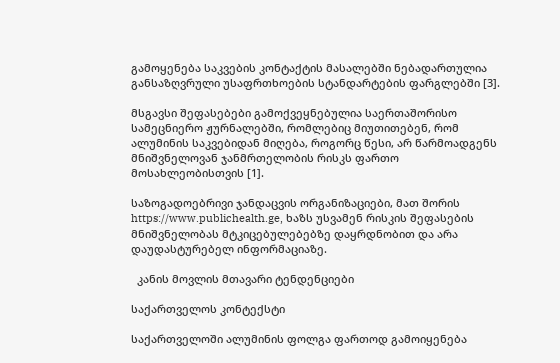გამოყენება საკვების კონტაქტის მასალებში ნებადართულია განსაზღვრული უსაფრთხოების სტანდარტების ფარგლებში [3].

მსგავსი შეფასებები გამოქვეყნებულია საერთაშორისო სამეცნიერო ჟურნალებში, რომლებიც მიუთითებენ, რომ ალუმინის საკვებიდან მიღება, როგორც წესი, არ წარმოადგენს მნიშვნელოვან ჯანმრთელობის რისკს ფართო მოსახლეობისთვის [1].

საზოგადოებრივი ჯანდაცვის ორგანიზაციები, მათ შორის https://www.publichealth.ge, ხაზს უსვამენ რისკის შეფასების მნიშვნელობას მტკიცებულებებზე დაყრდნობით და არა დაუდასტურებელ ინფორმაციაზე.

  კანის მოვლის მთავარი ტენდენციები

საქართველოს კონტექსტი

საქართველოში ალუმინის ფოლგა ფართოდ გამოიყენება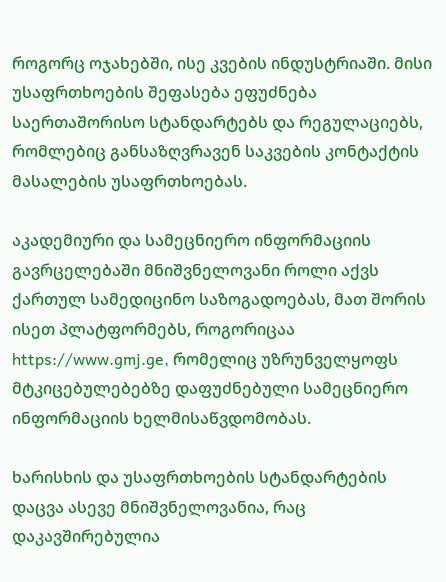როგორც ოჯახებში, ისე კვების ინდუსტრიაში. მისი უსაფრთხოების შეფასება ეფუძნება საერთაშორისო სტანდარტებს და რეგულაციებს, რომლებიც განსაზღვრავენ საკვების კონტაქტის მასალების უსაფრთხოებას.

აკადემიური და სამეცნიერო ინფორმაციის გავრცელებაში მნიშვნელოვანი როლი აქვს ქართულ სამედიცინო საზოგადოებას, მათ შორის ისეთ პლატფორმებს, როგორიცაა https://www.gmj.ge, რომელიც უზრუნველყოფს მტკიცებულებებზე დაფუძნებული სამეცნიერო ინფორმაციის ხელმისაწვდომობას.

ხარისხის და უსაფრთხოების სტანდარტების დაცვა ასევე მნიშვნელოვანია, რაც დაკავშირებულია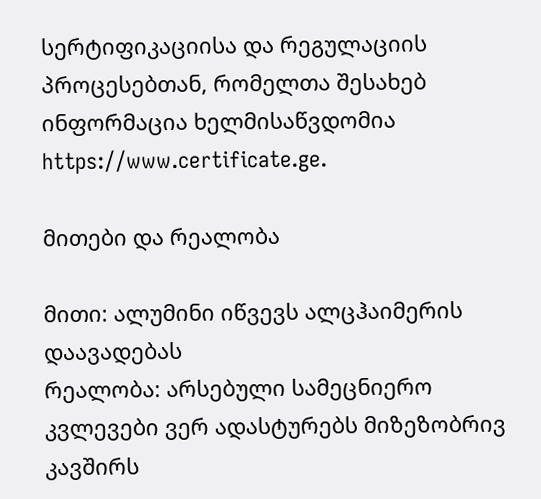სერტიფიკაციისა და რეგულაციის პროცესებთან, რომელთა შესახებ ინფორმაცია ხელმისაწვდომია https://www.certificate.ge.

მითები და რეალობა

მითი: ალუმინი იწვევს ალცჰაიმერის დაავადებას
რეალობა: არსებული სამეცნიერო კვლევები ვერ ადასტურებს მიზეზობრივ კავშირს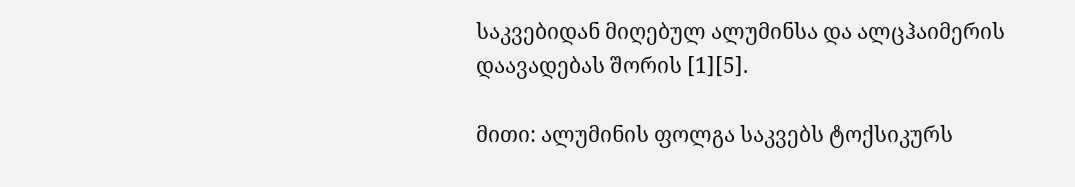საკვებიდან მიღებულ ალუმინსა და ალცჰაიმერის დაავადებას შორის [1][5].

მითი: ალუმინის ფოლგა საკვებს ტოქსიკურს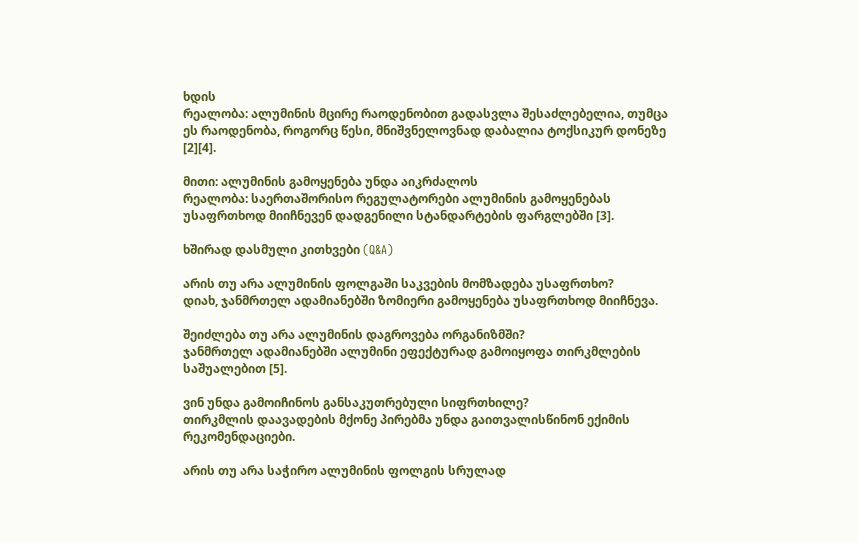ხდის
რეალობა: ალუმინის მცირე რაოდენობით გადასვლა შესაძლებელია, თუმცა ეს რაოდენობა, როგორც წესი, მნიშვნელოვნად დაბალია ტოქსიკურ დონეზე [2][4].

მითი: ალუმინის გამოყენება უნდა აიკრძალოს
რეალობა: საერთაშორისო რეგულატორები ალუმინის გამოყენებას უსაფრთხოდ მიიჩნევენ დადგენილი სტანდარტების ფარგლებში [3].

ხშირად დასმული კითხვები (Q&A)

არის თუ არა ალუმინის ფოლგაში საკვების მომზადება უსაფრთხო?
დიახ, ჯანმრთელ ადამიანებში ზომიერი გამოყენება უსაფრთხოდ მიიჩნევა.

შეიძლება თუ არა ალუმინის დაგროვება ორგანიზმში?
ჯანმრთელ ადამიანებში ალუმინი ეფექტურად გამოიყოფა თირკმლების საშუალებით [5].

ვინ უნდა გამოიჩინოს განსაკუთრებული სიფრთხილე?
თირკმლის დაავადების მქონე პირებმა უნდა გაითვალისწინონ ექიმის რეკომენდაციები.

არის თუ არა საჭირო ალუმინის ფოლგის სრულად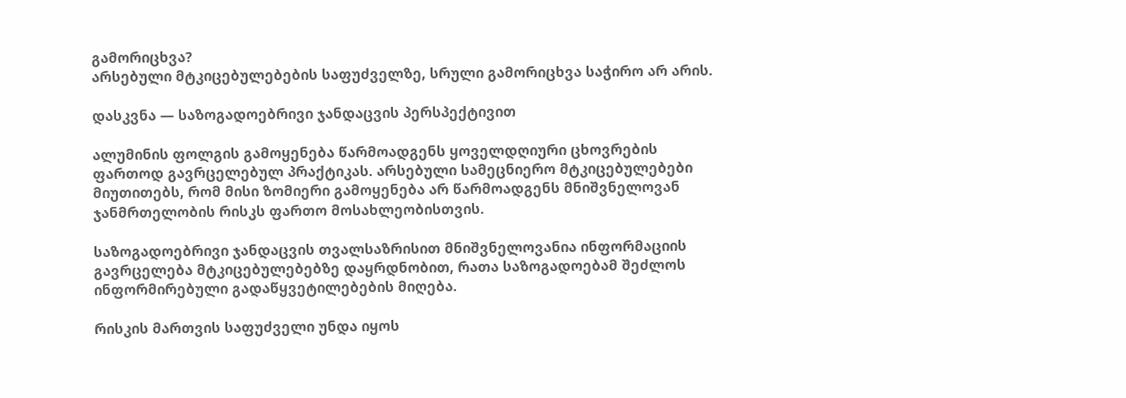გამორიცხვა?
არსებული მტკიცებულებების საფუძველზე, სრული გამორიცხვა საჭირო არ არის.

დასკვნა — საზოგადოებრივი ჯანდაცვის პერსპექტივით

ალუმინის ფოლგის გამოყენება წარმოადგენს ყოველდღიური ცხოვრების ფართოდ გავრცელებულ პრაქტიკას. არსებული სამეცნიერო მტკიცებულებები მიუთითებს, რომ მისი ზომიერი გამოყენება არ წარმოადგენს მნიშვნელოვან ჯანმრთელობის რისკს ფართო მოსახლეობისთვის.

საზოგადოებრივი ჯანდაცვის თვალსაზრისით მნიშვნელოვანია ინფორმაციის გავრცელება მტკიცებულებებზე დაყრდნობით, რათა საზოგადოებამ შეძლოს ინფორმირებული გადაწყვეტილებების მიღება.

რისკის მართვის საფუძველი უნდა იყოს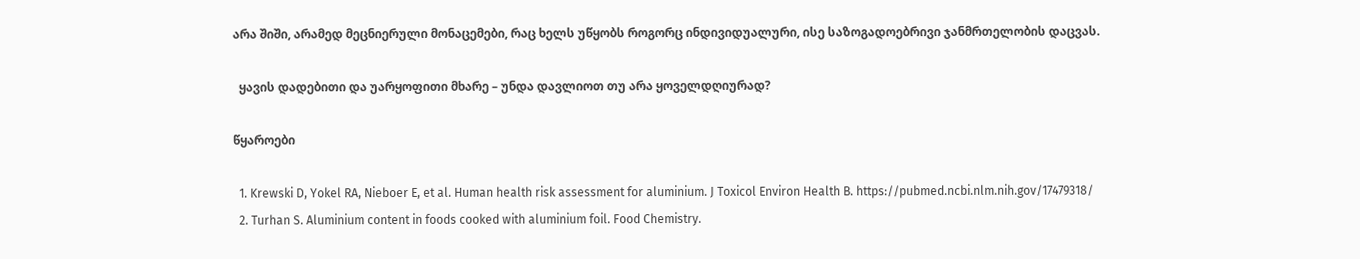არა შიში, არამედ მეცნიერული მონაცემები, რაც ხელს უწყობს როგორც ინდივიდუალური, ისე საზოგადოებრივი ჯანმრთელობის დაცვას.

  ყავის დადებითი და უარყოფითი მხარე – უნდა დავლიოთ თუ არა ყოველდღიურად?

წყაროები

  1. Krewski D, Yokel RA, Nieboer E, et al. Human health risk assessment for aluminium. J Toxicol Environ Health B. https://pubmed.ncbi.nlm.nih.gov/17479318/
  2. Turhan S. Aluminium content in foods cooked with aluminium foil. Food Chemistry.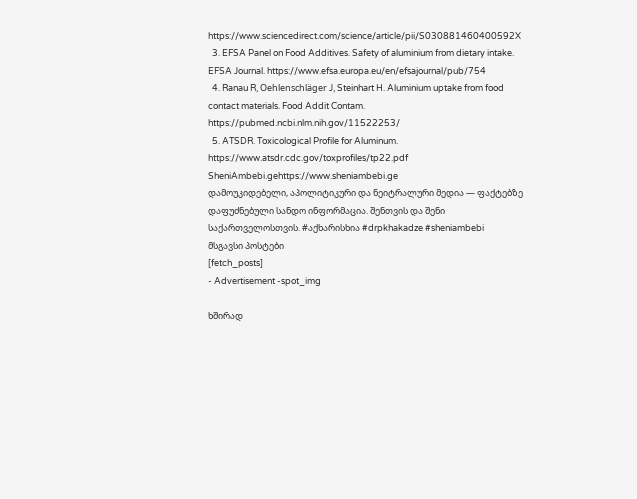https://www.sciencedirect.com/science/article/pii/S030881460400592X
  3. EFSA Panel on Food Additives. Safety of aluminium from dietary intake. EFSA Journal. https://www.efsa.europa.eu/en/efsajournal/pub/754
  4. Ranau R, Oehlenschläger J, Steinhart H. Aluminium uptake from food contact materials. Food Addit Contam. https://pubmed.ncbi.nlm.nih.gov/11522253/
  5. ATSDR. Toxicological Profile for Aluminum. https://www.atsdr.cdc.gov/toxprofiles/tp22.pdf
SheniAmbebi.gehttps://www.sheniambebi.ge
დამოუკიდებელი, აპოლიტიკური და ნეიტრალური მედია — ფაქტებზე დაფუძნებული სანდო ინფორმაცია. შენთვის და შენი საქართველოსთვის. #აქხარისხია #drpkhakadze #sheniambebi
მსგავსი პოსტები
[fetch_posts]
- Advertisement -spot_img

ხშირად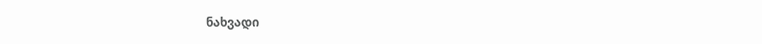ნახვადი